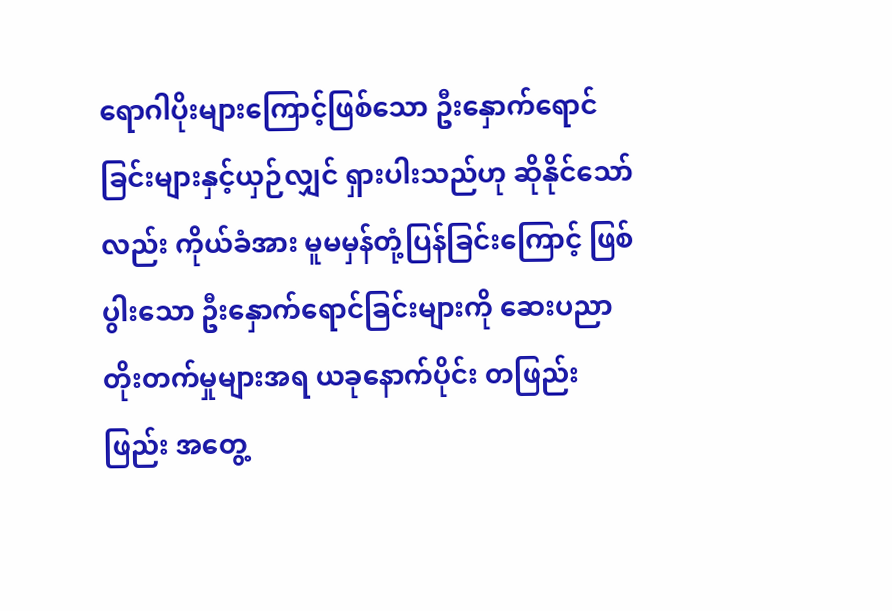ရောဂါပိုးများကြောင့်ဖြစ်သော ဦးနှောက်ရောင်ခြင်းများနှင့်ယှဉ်လျှင် ရှားပါးသည်ဟု ဆိုနိုင်သော်လည်း ကိုယ်ခံအား မူမမှန်တုံ့ပြန်ခြင်းကြောင့် ဖြစ်ပွါးသော ဦးနှောက်ရောင်ခြင်းများကို ဆေးပညာတိုးတက်မှုများအရ ယခုနောက်ပိုင်း တဖြည်းဖြည်း အတွေ့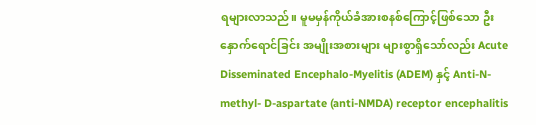ရများလာသည်။ မူမမှန်ကိုယ်ခံအားစနစ်ကြောင့်ဖြစ်သော ဦးနှောက်ရောင်ခြင်း အမျိုးအစားများ များစွာရှိသော်လည်း Acute Disseminated Encephalo-Myelitis (ADEM) နှင့် Anti-N-methyl- D-aspartate (anti-NMDA) receptor encephalitis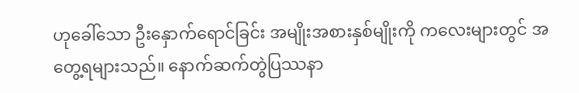ဟုခေါ်သော ဦးနှောက်ရောင်ခြင်း အမျိုးအစားနှစ်မျိုးကို ကလေးများတွင် အတွေ့ရများသည်။ နောက်ဆက်တွဲပြဿနာ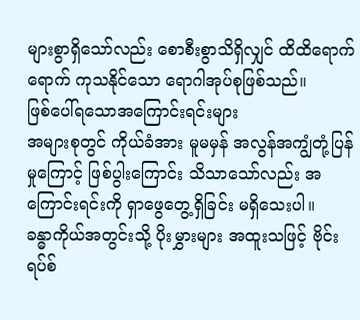များစွာရှိသော်လည်း စောစီးစွာသိရှိလျှင် ထိထိရောက်ရောက် ကုသနိုင်သော ရောဂါအုပ်စုဖြစ်သည်။
ဖြစ်ပေါ်ရသောအကြောင်းရင်းများ
အများစုတွင် ကိုယ်ခံအား မူမမှန် အလွန်အကျွံတုံ့ပြန်မှုကြောင့် ဖြစ်ပွါးကြောင်း သိသာသော်လည်း အကြောင်းရင်းကို ရှာဖွေတွေ့ရှိခြင်း မရှိသေးပါ။
ခန္ဓာကိုယ်အတွင်းသို့ ပိုးမွှားများ အထူးသဖြင့် ဗိုင်းရပ်စ်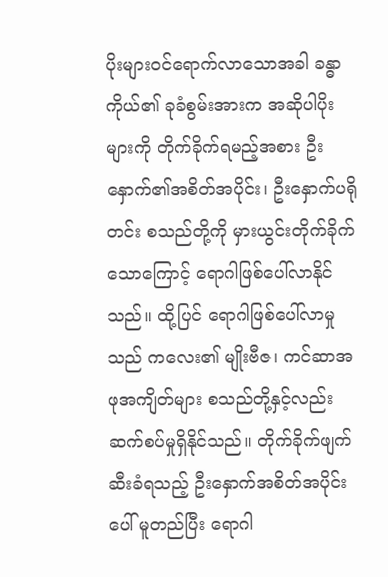ပိုးများဝင်ရောက်လာသောအခါ ခန္ဓာကိုယ်၏ ခုခံစွမ်းအားက အဆိုပါပိုးများကို တိုက်ခိုက်ရမည့်အစား ဦးနှောက်၏အစိတ်အပိုင်း၊ ဦးနှောက်ပရိုတင်း စသည်တို့ကို မှားယွင်းတိုက်ခိုက်သောကြောင့် ရောဂါဖြစ်ပေါ်လာနိုင်သည်။ ထို့ပြင် ရောဂါဖြစ်ပေါ်လာမှုသည် ကလေး၏ မျိုးဗီဇ၊ ကင်ဆာအဖုအကျိတ်များ စသည်တို့နှင့်လည်း ဆက်စပ်မှုရှိနိုင်သည်။ တိုက်ခိုက်ဖျက်ဆီးခံရသည့် ဦးနှောက်အစိတ်အပိုင်းပေါ် မူတည်ပြီး ရောဂါ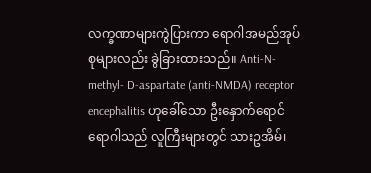လက္ခဏာများကွဲပြားကာ ရောဂါအမည်အုပ်စုများလည်း ခွဲခြားထားသည်။ Anti-N-methyl- D-aspartate (anti-NMDA) receptor encephalitis ဟုခေါ်သော ဦးနှောက်ရောင်ရောဂါသည် လူကြီးများတွင် သားဥအိမ်၊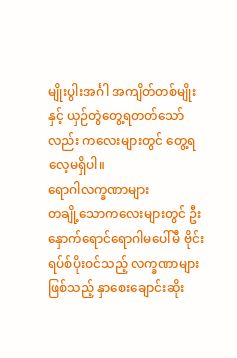မျိုးပွါးအင်္ဂါ အကျိတ်တစ်မျိုးနှင့် ယှဉ်တွဲတွေ့ရတတ်သော်လည်း ကလေးများတွင် တွေ့ရလေ့မရှိပါ။
ရောဂါလက္ခဏာများ
တချို့သောကလေးများတွင် ဦးနှောက်ရောင်ရောဂါမပေါ်မီ ဗိုင်းရပ်စ်ပိုးဝင်သည့် လက္ခဏာများဖြစ်သည့် နှာစေးချောင်းဆိုး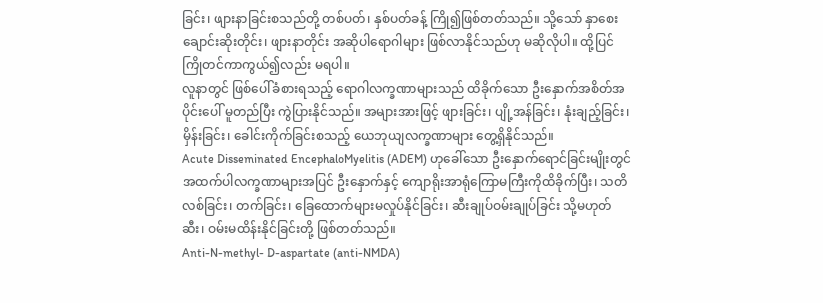ခြင်း၊ ဖျားနာခြင်းစသည်တို့ တစ်ပတ်၊ နှစ်ပတ်ခန့် ကြို၍ဖြစ်တတ်သည်။ သို့သော် နှာစေးချောင်းဆိုးတိုင်း၊ ဖျားနာတိုင်း အဆိုပါရောဂါများ ဖြစ်လာနိုင်သည်ဟု မဆိုလိုပါ။ ထို့ပြင် ကြိုတင်ကာကွယ်၍လည်း မရပါ။
လူနာတွင် ဖြစ်ပေါ်ခံစားရသည့် ရောဂါလက္ခဏာများသည် ထိခိုက်သော ဦးနှောက်အစိတ်အပိုင်းပေါ် မူတည်ပြီး ကွဲပြားနိုင်သည်။ အများအားဖြင့် ဖျားခြင်း၊ ပျို့အန်ခြင်း၊ နုံးချည့်ခြင်း၊ မှိန်းခြင်း၊ ခေါင်းကိုက်ခြင်းစသည့် ယေဘုယျလက္ခဏာများ တွေ့ရှိနိုင်သည်။
Acute Disseminated EncephaloMyelitis (ADEM) ဟုခေါ်သော ဦးနှောက်ရောင်ခြင်းမျိုးတွင် အထက်ပါလက္ခဏာများအပြင် ဦးနှောက်နှင့် ကျောရိုးအာရုံကြောမကြီးကိုထိခိုက်ပြီး၊ သတိလစ်ခြင်း၊ တက်ခြင်း၊ ခြေထောက်များမလှုပ်နိုင်ခြင်း၊ ဆီးချုပ်ဝမ်းချုပ်ခြင်း သို့မဟုတ် ဆီး၊ ဝမ်းမထိန်းနိုင်ခြင်းတို့ ဖြစ်တတ်သည်။
Anti-N-methyl- D-aspartate (anti-NMDA)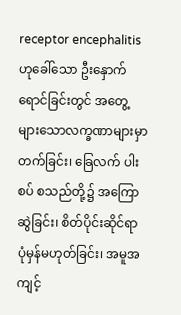receptor encephalitis ဟုခေါ်သော ဦးနှောက်ရောင်ခြင်းတွင် အတွေ့များသောလက္ခဏာများမှာ တက်ခြင်း၊ ခြေလက် ပါးစပ် စသည်တို့၌ အကြောဆွဲခြင်း၊ စိတ်ပိုင်းဆိုင်ရာ ပုံမှန်မဟုတ်ခြင်း၊ အမူအကျင့်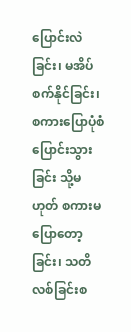ပြောင်းလဲခြင်း၊ မအိပ်စက်နိုင်ခြင်း၊ စကားပြောပုံစံပြောင်းသွားခြင်း သို့မဟုတ် စကားမပြောတော့ခြင်း၊ သတိလစ်ခြင်းစ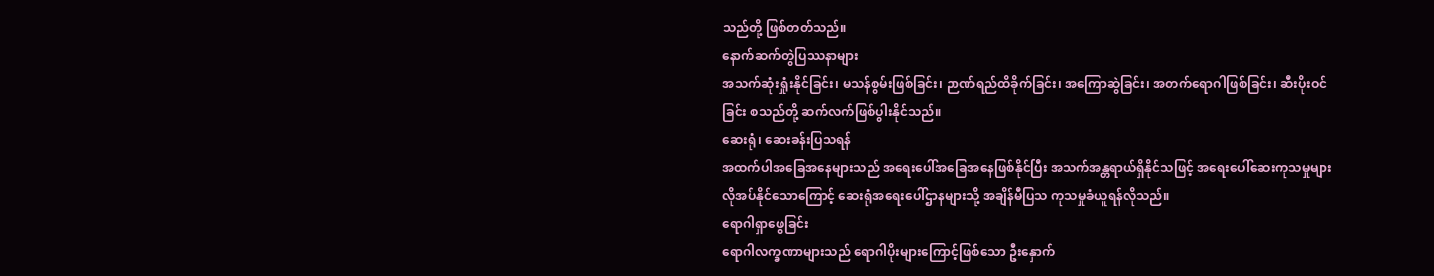သည်တို့ ဖြစ်တတ်သည်။
နောက်ဆက်တွဲပြဿနာများ
အသက်ဆုံးရှုံးနိုင်ခြင်း၊ မသန်စွမ်းဖြစ်ခြင်း၊ ဉာဏ်ရည်ထိခိုက်ခြင်း၊ အကြောဆွဲခြင်း၊ အတက်ရောဂါဖြစ်ခြင်း၊ ဆီးပိုးဝင်ခြင်း စသည်တို့ ဆက်လက်ဖြစ်ပွါးနိုင်သည်။
ဆေးရုံ၊ ဆေးခန်းပြသရန်
အထက်ပါအခြေအနေများသည် အရေးပေါ်အခြေအနေဖြစ်နိုင်ပြီး အသက်အန္တရာယ်ရှိနိုင်သဖြင့် အရေးပေါ်ဆေးကုသမှုများ လိုအပ်နိုင်သောကြောင့် ဆေးရုံအရေးပေါ်ဌာနများသို့ အချိန်မီပြသ ကုသမှုခံယူရန်လိုသည်။
ရောဂါရှာဖွေခြင်း
ရောဂါလက္ခဏာများသည် ရောဂါပိုးများကြောင့်ဖြစ်သော ဦးနှောက်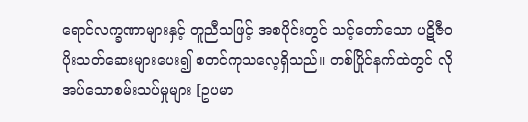ရောင်လက္ခဏာများနှင့် တူညီသဖြင့် အစပိုင်းတွင် သင့်တော်သော ပဋိဇီဝပိုးသတ်ဆေးများပေး၍ စတင်ကုသလေ့ရှိသည်။ တစ်ပြိုင်နက်ထဲတွင် လိုအပ်သောစမ်းသပ်မှုများ [ဥပမာ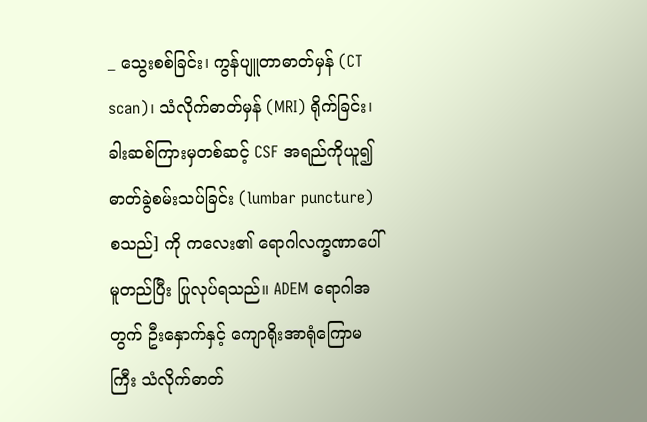_ သွေးစစ်ခြင်း၊ ကွန်ပျူတာဓာတ်မှန် (CT scan)၊ သံလိုက်ဓာတ်မှန် (MRI) ရိုက်ခြင်း၊ ခါးဆစ်ကြားမှတစ်ဆင့် CSF အရည်ကိုယူ၍ ဓာတ်ခွဲစမ်းသပ်ခြင်း (lumbar puncture) စသည်] ကို ကလေး၏ ရောဂါလက္ခဏာပေါ် မူတည်ပြီး ပြုလုပ်ရသည်။ ADEM ရောဂါအတွက် ဦးနှောက်နှင့် ကျောရိုးအာရုံကြောမကြီး သံလိုက်ဓာတ်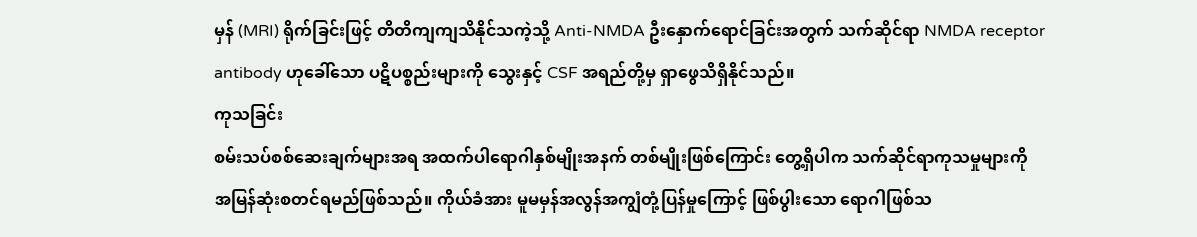မှန် (MRI) ရိုက်ခြင်းဖြင့် တိတိကျကျသိနိုင်သကဲ့သို့ Anti-NMDA ဦးနှောက်ရောင်ခြင်းအတွက် သက်ဆိုင်ရာ NMDA receptor antibody ဟုခေါ်သော ပဋိပစ္စည်းများကို သွေးနှင့် CSF အရည်တို့မှ ရှာဖွေသိရှိနိုင်သည်။
ကုသခြင်း
စမ်းသပ်စစ်ဆေးချက်များအရ အထက်ပါရောဂါနှစ်မျိုးအနက် တစ်မျိုးဖြစ်ကြောင်း တွေ့ရှိပါက သက်ဆိုင်ရာကုသမှုများကို အမြန်ဆုံးစတင်ရမည်ဖြစ်သည်။ ကိုယ်ခံအား မူမမှန်အလွန်အကျွံတုံ့ပြန်မှုကြောင့် ဖြစ်ပွါးသော ရောဂါဖြစ်သ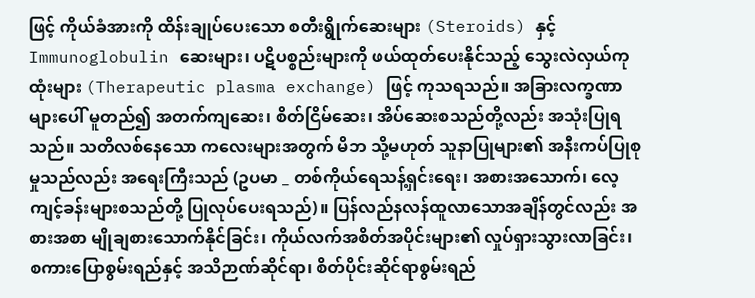ဖြင့် ကိုယ်ခံအားကို ထိန်းချုပ်ပေးသော စတီးရွိုက်ဆေးများ (Steroids) နှင့် Immunoglobulin ဆေးများ၊ ပဋိပစ္စည်းများကို ဖယ်ထုတ်ပေးနိုင်သည့် သွေးလဲလှယ်ကုထုံးများ (Therapeutic plasma exchange) ဖြင့် ကုသရသည်။ အခြားလက္ခဏာများပေါ် မူတည်၍ အတက်ကျဆေး၊ စိတ်ငြိမ်ဆေး၊ အိပ်ဆေးစသည်တို့လည်း အသုံးပြုရသည်။ သတိလစ်နေသော ကလေးများအတွက် မိဘ သို့မဟုတ် သူနာပြုများ၏ အနီးကပ်ပြုစုမှုသည်လည်း အရေးကြီးသည် (ဥပမာ _ တစ်ကိုယ်ရေသန့်ရှင်းရေး၊ အစားအသောက်၊ လေ့ကျင့်ခန်းများစသည်တို့ ပြုလုပ်ပေးရသည်)။ ပြန်လည်နလန်ထူလာသောအချိန်တွင်လည်း အစားအစာ မျိုချစားသောက်နိုင်ခြင်း၊ ကိုယ်လက်အစိတ်အပိုင်းများ၏ လှုပ်ရှားသွားလာခြင်း၊ စကားပြောစွမ်းရည်နှင့် အသိဉာဏ်ဆိုင်ရာ၊ စိတ်ပိုင်းဆိုင်ရာစွမ်းရည်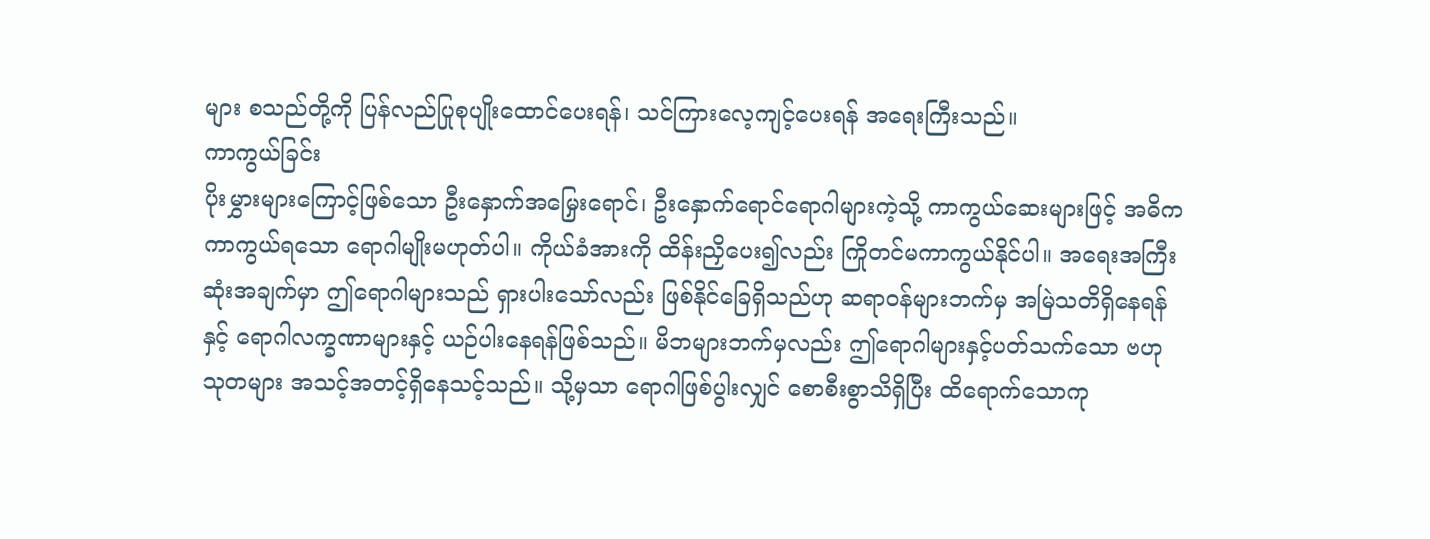များ စသည်တို့ကို ပြန်လည်ပြုစုပျိုးထောင်ပေးရန်၊ သင်ကြားလေ့ကျင့်ပေးရန် အရေးကြီးသည်။
ကာကွယ်ခြင်း
ပိုးမွှားများကြောင့်ဖြစ်သော ဦးနှောက်အမြှေးရောင်၊ ဦးနှောက်ရောင်ရောဂါများကဲ့သို့ ကာကွယ်ဆေးများဖြင့် အဓိကကာကွယ်ရသော ရောဂါမျိုးမဟုတ်ပါ။ ကိုယ်ခံအားကို ထိန်းညှိပေး၍လည်း ကြိုတင်မကာကွယ်နိုင်ပါ။ အရေးအကြီးဆုံးအချက်မှာ ဤရောဂါများသည် ရှားပါးသော်လည်း ဖြစ်နိုင်ခြေရှိသည်ဟု ဆရာဝန်များဘက်မှ အမြဲသတိရှိနေရန်နှင့် ရောဂါလက္ခဏာများနှင့် ယဉ်ပါးနေရန်ဖြစ်သည်။ မိဘများဘက်မှလည်း ဤရောဂါများနှင့်ပတ်သက်သော ဗဟုသုတများ အသင့်အတင့်ရှိနေသင့်သည်။ သို့မှသာ ရောဂါဖြစ်ပွါးလျှင် စောစီးစွာသိရှိပြီး ထိရောက်သောကု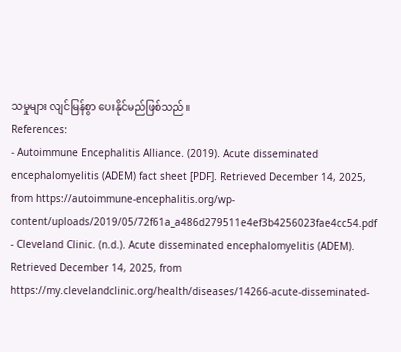သမှုများ လျင်မြန်စွာ ပေးနိုင်မည်ဖြစ်သည်။
References:
- Autoimmune Encephalitis Alliance. (2019). Acute disseminated encephalomyelitis (ADEM) fact sheet [PDF]. Retrieved December 14, 2025, from https://autoimmune-encephalitis.org/wp-content/uploads/2019/05/72f61a_a486d279511e4ef3b4256023fae4cc54.pdf
- Cleveland Clinic. (n.d.). Acute disseminated encephalomyelitis (ADEM). Retrieved December 14, 2025, from https://my.clevelandclinic.org/health/diseases/14266-acute-disseminated-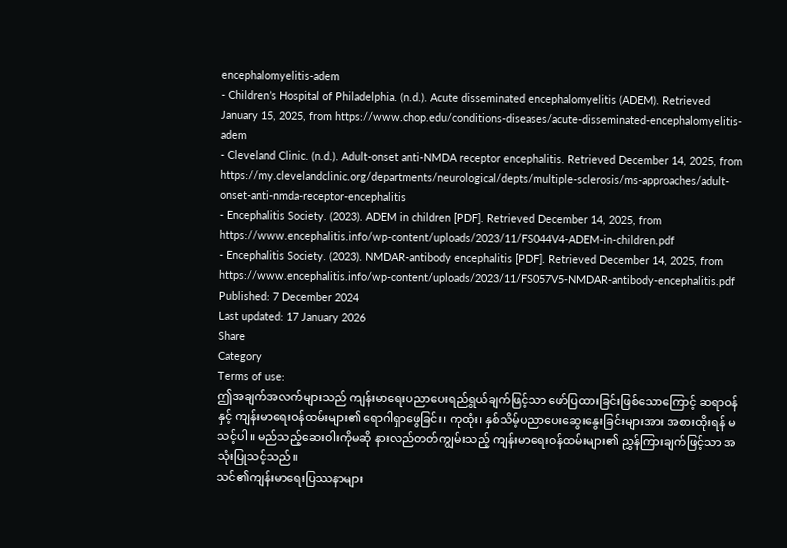encephalomyelitis-adem
- Children’s Hospital of Philadelphia. (n.d.). Acute disseminated encephalomyelitis (ADEM). Retrieved January 15, 2025, from https://www.chop.edu/conditions-diseases/acute-disseminated-encephalomyelitis-adem
- Cleveland Clinic. (n.d.). Adult-onset anti-NMDA receptor encephalitis. Retrieved December 14, 2025, from https://my.clevelandclinic.org/departments/neurological/depts/multiple-sclerosis/ms-approaches/adult-onset-anti-nmda-receptor-encephalitis
- Encephalitis Society. (2023). ADEM in children [PDF]. Retrieved December 14, 2025, from https://www.encephalitis.info/wp-content/uploads/2023/11/FS044V4-ADEM-in-children.pdf
- Encephalitis Society. (2023). NMDAR-antibody encephalitis [PDF]. Retrieved December 14, 2025, from https://www.encephalitis.info/wp-content/uploads/2023/11/FS057V5-NMDAR-antibody-encephalitis.pdf
Published: 7 December 2024
Last updated: 17 January 2026
Share
Category
Terms of use:
ဤအချက်အလက်များသည် ကျန်းမာရေးပညာပေးရည်ရွယ်ချက်ဖြင့်သာ ဖော်ပြထားခြင်းဖြစ်သောကြောင့် ဆရာဝန်နှင့် ကျန်းမာရေးဝန်ထမ်းများ၏ ရောဂါရှာဖွေခြင်း၊ ကုထုံး၊ နှစ်သိမ့်ပညာပေးဆွေးနွေးခြင်းများအား အစားထိုးရန် မသင့်ပါ။ မည်သည့်ဆေးဝါးကိုမဆို နားလည်တတ်ကျွမ်းသည့် ကျန်းမာရေးဝန်ထမ်းများ၏ ညွှန်ကြားချက်ဖြင့်သာ အသုံးပြုသင့်သည်။
သင်၏ကျန်းမာရေးပြဿနာများ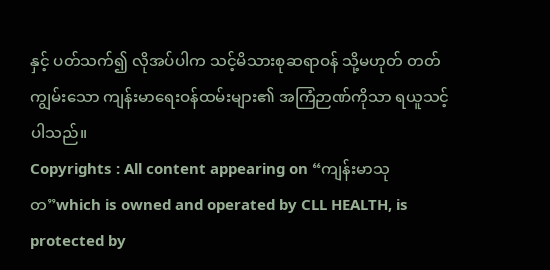နှင့် ပတ်သက်၍ လိုအပ်ပါက သင့်မိသားစုဆရာဝန် သို့မဟုတ် တတ်ကျွမ်းသော ကျန်းမာရေးဝန်ထမ်းများ၏ အကြံဉာဏ်ကိုသာ ရယူသင့်ပါသည်။
Copyrights : All content appearing on “ကျန်းမာသုတ”which is owned and operated by CLL HEALTH, is protected by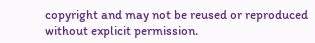copyright and may not be reused or reproduced without explicit permission.